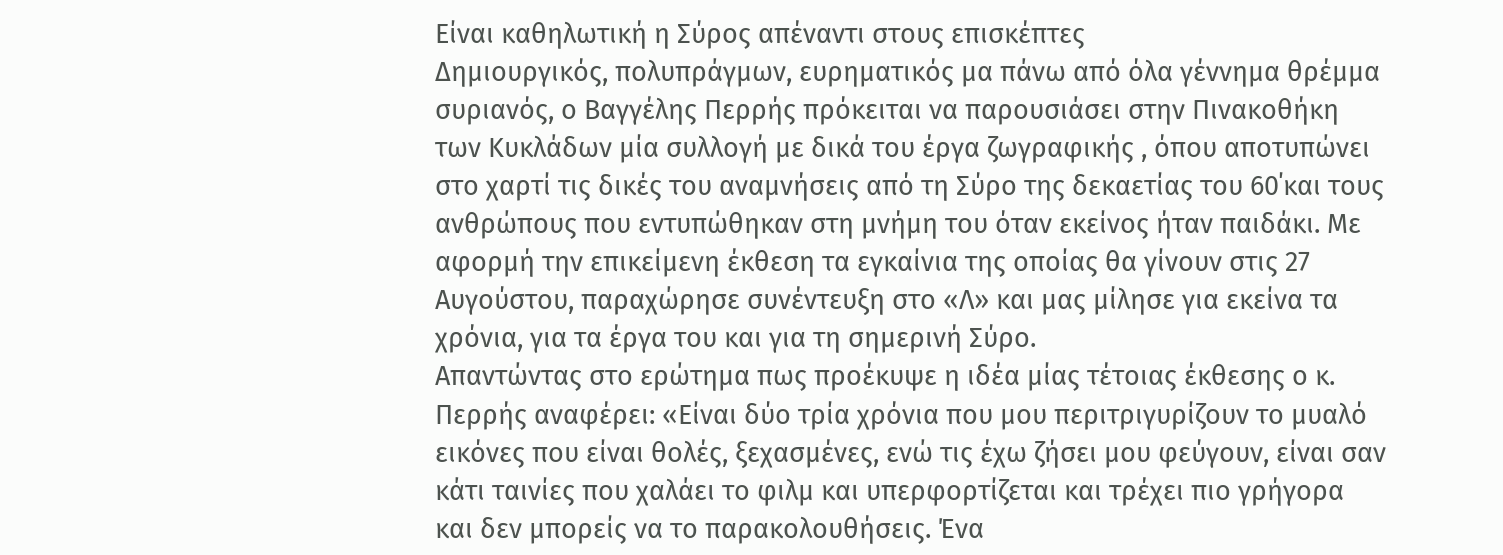Είναι καθηλωτική η Σύρος απέναντι στους επισκέπτες
Δημιουργικός, πολυπράγμων, ευρηματικός μα πάνω από όλα γέννημα θρέμμα συριανός, ο Βαγγέλης Περρής πρόκειται να παρουσιάσει στην Πινακοθήκη των Κυκλάδων μία συλλογή με δικά του έργα ζωγραφικής , όπου αποτυπώνει στο χαρτί τις δικές του αναμνήσεις από τη Σύρο της δεκαετίας του 60΄και τους ανθρώπους που εντυπώθηκαν στη μνήμη του όταν εκείνος ήταν παιδάκι. Με αφορμή την επικείμενη έκθεση τα εγκαίνια της οποίας θα γίνουν στις 27 Αυγούστου, παραχώρησε συνέντευξη στο «Λ» και μας μίλησε για εκείνα τα χρόνια, για τα έργα του και για τη σημερινή Σύρο.
Απαντώντας στο ερώτημα πως προέκυψε η ιδέα μίας τέτοιας έκθεσης ο κ. Περρής αναφέρει: «Είναι δύο τρία χρόνια που μου περιτριγυρίζουν το μυαλό εικόνες που είναι θολές, ξεχασμένες, ενώ τις έχω ζήσει μου φεύγουν, είναι σαν κάτι ταινίες που χαλάει το φιλμ και υπερφορτίζεται και τρέχει πιο γρήγορα και δεν μπορείς να το παρακολουθήσεις. Ένα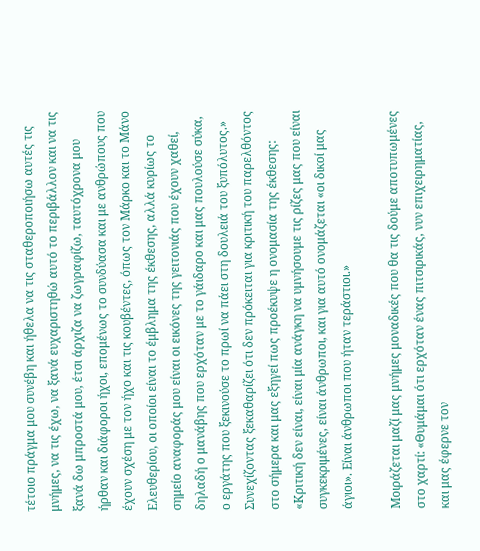τέτοιο πράγμα μου συνέβη και ήθελα να τις σταθεροποιήσω αυτές τις μνήμες, να τις έχω, να ξανά ευχαριστηθώ αυτό το περιβάλλον και να τις ξανά δω μπροστά μου, έτσι άρχιζα να ζωγραφίζω, ταυτόχρονα μου ήρθαν και διάφοροι ήχοι, επομένως το συνδύασα και με ανθρώπους που έχουν σχέση με τον ήχο και τις κουβέντες, όπως τον Μάρκο και το Μάνο Ελευθερίου, οι οποίοι είναι το έμβλημα της έκθεσης, αλλά κυρίως το σημείο αναφοράς μου είναι οι εικόνες της γειτονιάς που έχουν χαθεί, δηλαδή ο μανάβης που ερχόταν με το γάιδαρο και μας πουλούσε σύκα, ο εργάτης που ξεκινούσε το πρωί να πάει στη δουλειά του ξυπόλυτος.»
Συνεχίζοντας ξεκαθαρίζει ότι δεν πρόκειται για κριτική του παρελθόντος στο σήμερα και μας εξηγεί πως προέκυψε η ονομασία της έκθεσης: «Κριτική δεν είναι, είναι μία ανάγκη να υμνήσουμε τις ρίζες μας που είναι συγκεκριμένες, είναι άνθρωποι, και για αυτό ονομάζεται «οι δικοί μας άγιοι». Είναι άνθρωποι που ήταν τεράστιοι.»

Μοιράζεται μαζί μας μνήμες μοναδικές που θα τις δούμε αποτυπωμένες στο χαρτί: «Θυμάμαι ότι ερχόταν ένας πιτσιρικάς, νυν επιχειρηματίας, και μας έφερνε τον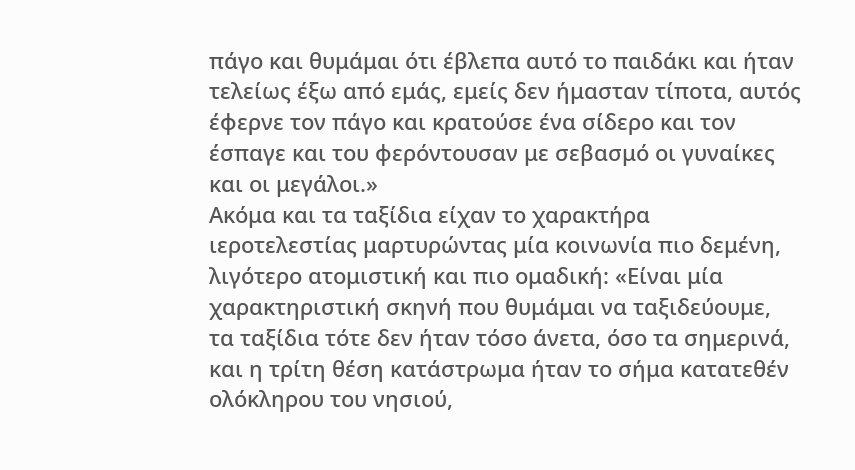πάγο και θυμάμαι ότι έβλεπα αυτό το παιδάκι και ήταν τελείως έξω από εμάς, εμείς δεν ήμασταν τίποτα, αυτός έφερνε τον πάγο και κρατούσε ένα σίδερο και τον έσπαγε και του φερόντουσαν με σεβασμό οι γυναίκες και οι μεγάλοι.»
Ακόμα και τα ταξίδια είχαν το χαρακτήρα ιεροτελεστίας μαρτυρώντας μία κοινωνία πιο δεμένη, λιγότερο ατομιστική και πιο ομαδική: «Είναι μία χαρακτηριστική σκηνή που θυμάμαι να ταξιδεύουμε, τα ταξίδια τότε δεν ήταν τόσο άνετα, όσο τα σημερινά, και η τρίτη θέση κατάστρωμα ήταν το σήμα κατατεθέν ολόκληρου του νησιού,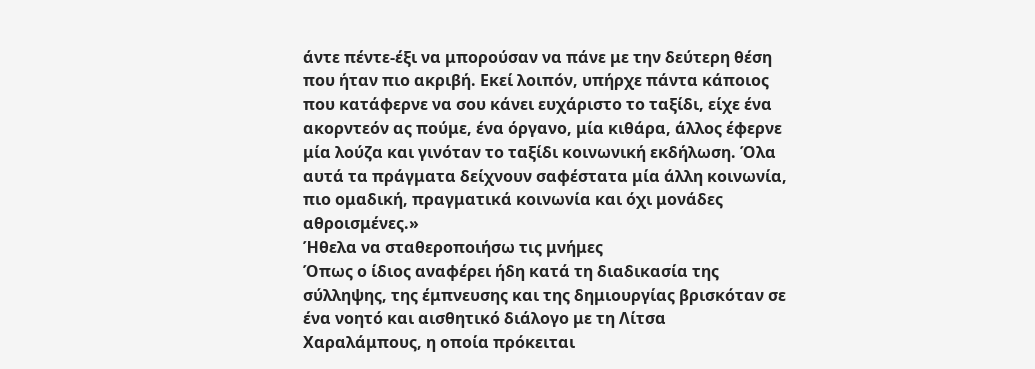άντε πέντε-έξι να μπορούσαν να πάνε με την δεύτερη θέση που ήταν πιο ακριβή. Εκεί λοιπόν, υπήρχε πάντα κάποιος που κατάφερνε να σου κάνει ευχάριστο το ταξίδι, είχε ένα ακορντεόν ας πούμε, ένα όργανο, μία κιθάρα, άλλος έφερνε μία λούζα και γινόταν το ταξίδι κοινωνική εκδήλωση. Όλα αυτά τα πράγματα δείχνουν σαφέστατα μία άλλη κοινωνία, πιο ομαδική, πραγματικά κοινωνία και όχι μονάδες αθροισμένες.»
Ήθελα να σταθεροποιήσω τις μνήμες
Όπως ο ίδιος αναφέρει ήδη κατά τη διαδικασία της σύλληψης, της έμπνευσης και της δημιουργίας βρισκόταν σε ένα νοητό και αισθητικό διάλογο με τη Λίτσα Χαραλάμπους, η οποία πρόκειται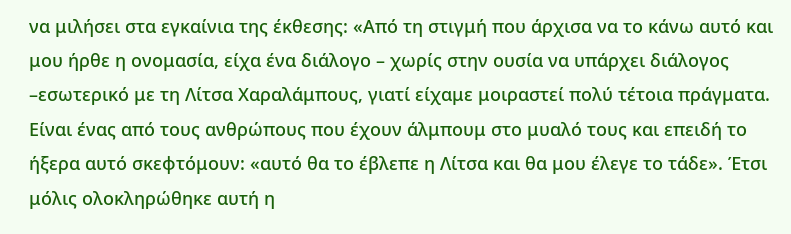να μιλήσει στα εγκαίνια της έκθεσης: «Από τη στιγμή που άρχισα να το κάνω αυτό και μου ήρθε η ονομασία, είχα ένα διάλογο – χωρίς στην ουσία να υπάρχει διάλογος –εσωτερικό με τη Λίτσα Χαραλάμπους, γιατί είχαμε μοιραστεί πολύ τέτοια πράγματα. Είναι ένας από τους ανθρώπους που έχουν άλμπουμ στο μυαλό τους και επειδή το ήξερα αυτό σκεφτόμουν: «αυτό θα το έβλεπε η Λίτσα και θα μου έλεγε το τάδε». Έτσι μόλις ολοκληρώθηκε αυτή η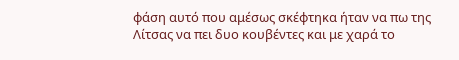φάση αυτό που αμέσως σκέφτηκα ήταν να πω της Λίτσας να πει δυο κουβέντες και με χαρά το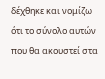δέχθηκε και νομίζω ότι το σύνολο αυτών που θα ακουστεί στα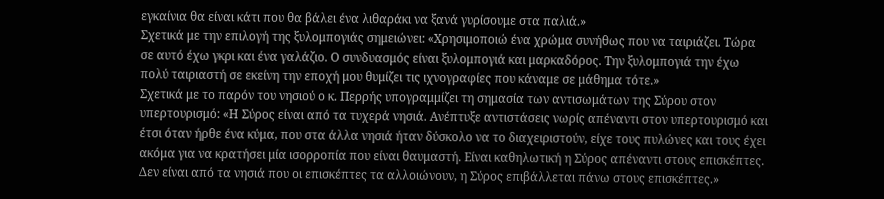εγκαίνια θα είναι κάτι που θα βάλει ένα λιθαράκι να ξανά γυρίσουμε στα παλιά.»
Σχετικά με την επιλογή της ξυλομπογιάς σημειώνει: «Χρησιμοποιώ ένα χρώμα συνήθως που να ταιριάζει. Τώρα σε αυτό έχω γκρι και ένα γαλάζιο. Ο συνδυασμός είναι ξυλομπογιά και μαρκαδόρος. Την ξυλομπογιά την έχω πολύ ταιριαστή σε εκείνη την εποχή μου θυμίζει τις ιχνογραφίες που κάναμε σε μάθημα τότε.»
Σχετικά με το παρόν του νησιού ο κ. Περρής υπογραμμίζει τη σημασία των αντισωμάτων της Σύρου στον υπερτουρισμό: «Η Σύρος είναι από τα τυχερά νησιά. Ανέπτυξε αντιστάσεις νωρίς απέναντι στον υπερτουρισμό και έτσι όταν ήρθε ένα κύμα, που στα άλλα νησιά ήταν δύσκολο να το διαχειριστούν, είχε τους πυλώνες και τους έχει ακόμα για να κρατήσει μία ισορροπία που είναι θαυμαστή. Είναι καθηλωτική η Σύρος απέναντι στους επισκέπτες. Δεν είναι από τα νησιά που οι επισκέπτες τα αλλοιώνουν, η Σύρος επιβάλλεται πάνω στους επισκέπτες.»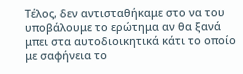Τέλος, δεν αντισταθήκαμε στο να του υποβάλουμε το ερώτημα αν θα ξανά μπει στα αυτοδιοικητικά κάτι το οποίο με σαφήνεια το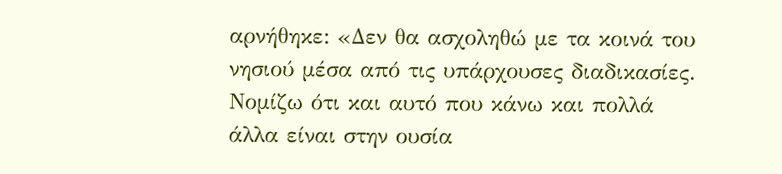αρνήθηκε: «Δεν θα ασχοληθώ με τα κοινά του νησιού μέσα από τις υπάρχουσες διαδικασίες. Νομίζω ότι και αυτό που κάνω και πολλά άλλα είναι στην ουσία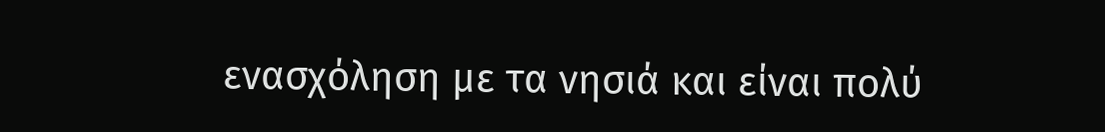ενασχόληση με τα νησιά και είναι πολύ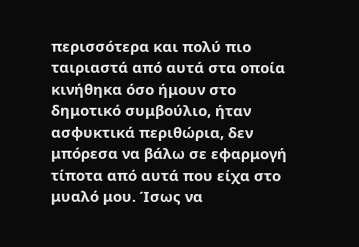περισσότερα και πολύ πιο ταιριαστά από αυτά στα οποία κινήθηκα όσο ήμουν στο δημοτικό συμβούλιο, ήταν ασφυκτικά περιθώρια, δεν μπόρεσα να βάλω σε εφαρμογή τίποτα από αυτά που είχα στο μυαλό μου. Ίσως να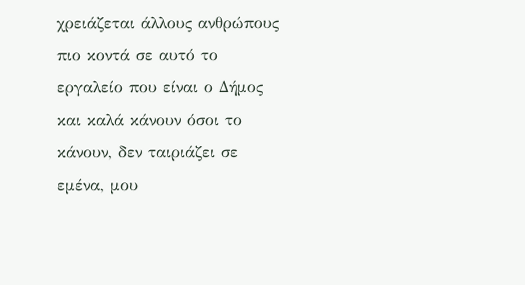χρειάζεται άλλους ανθρώπους πιο κοντά σε αυτό το εργαλείο που είναι ο Δήμος και καλά κάνουν όσοι το κάνουν, δεν ταιριάζει σε εμένα, μου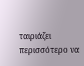ταιριάζει περισσότερο να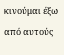κινούμαι έξω από αυτούς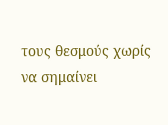τους θεσμούς χωρίς να σημαίνει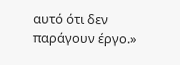αυτό ότι δεν παράγουν έργο.»